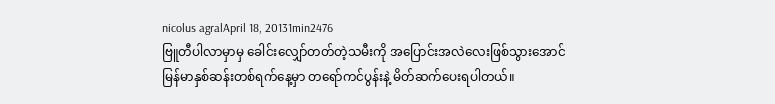nicolus agralApril 18, 20131min2476
ဗြူတီပါလာမှာမှ ခေါင်းလျှော်တတ်တဲ့သမီးကို အပြောင်းအလဲလေးဖြစ်သွားအောင် မြန်မာနှစ်ဆန်းတစ်ရက်နေ့မှာ တရော်ကင်ပွန်းနဲ့ မိတ်ဆက်ပေးရပါတယ်။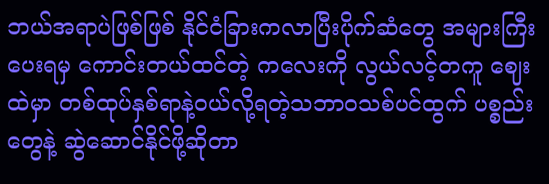ဘယ်အရာပဲဖြစ်ဖြစ် နိုင်ငံခြားကလာပြီးပိုက်ဆံတွေ အများကြီးပေးရမှ ကောင်းတယ်ထင်တဲ့ ကလေးကို လွယ်လင့်တကူ ဈေးထဲမှာ တစ်ထုပ်နှစ်ရာနဲ့ဝယ်လို့ရတဲ့သဘာဝသစ်ပင်ထွက် ပစ္စည်းတွေနဲ့ ဆွဲဆောင်နိုင်ဖို့ဆိုတာ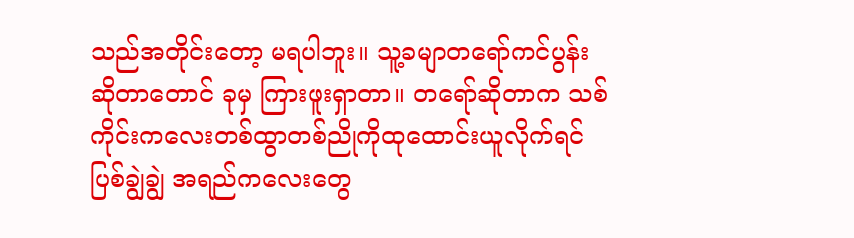သည်အတိုင်းတော့ မရပါဘူး။ သူ့ခမျာတရော်ကင်ပွန်းဆိုတာတောင် ခုမှ ကြားဖူးရှာတာ။ တရော်ဆိုတာက သစ်ကိုင်းကလေးတစ်ထွာတစ်ညိုကိုထုထောင်းယူလိုက်ရင် ပြစ်ချွဲချွဲ အရည်ကလေးတွေ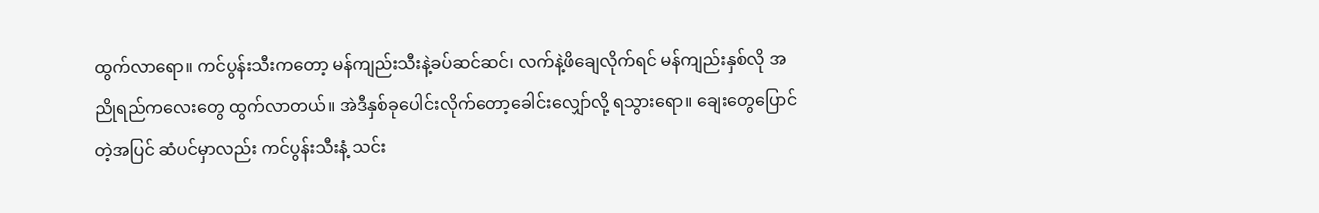ထွက်လာရော။ ကင်ပွန်းသီးကတော့ မန်ကျည်းသီးနဲ့ခပ်ဆင်ဆင်၊ လက်နဲ့ဖိချေလိုက်ရင် မန်ကျည်းနှစ်လို အညိုရည်ကလေးတွေ ထွက်လာတယ်။ အဲဒီနှစ်ခုပေါင်းလိုက်တော့ခေါင်းလျှော်လို့ ရသွားရော။ ချေးတွေပြောင်တဲ့အပြင် ဆံပင်မှာလည်း ကင်ပွန်းသီးနံ့ သင်း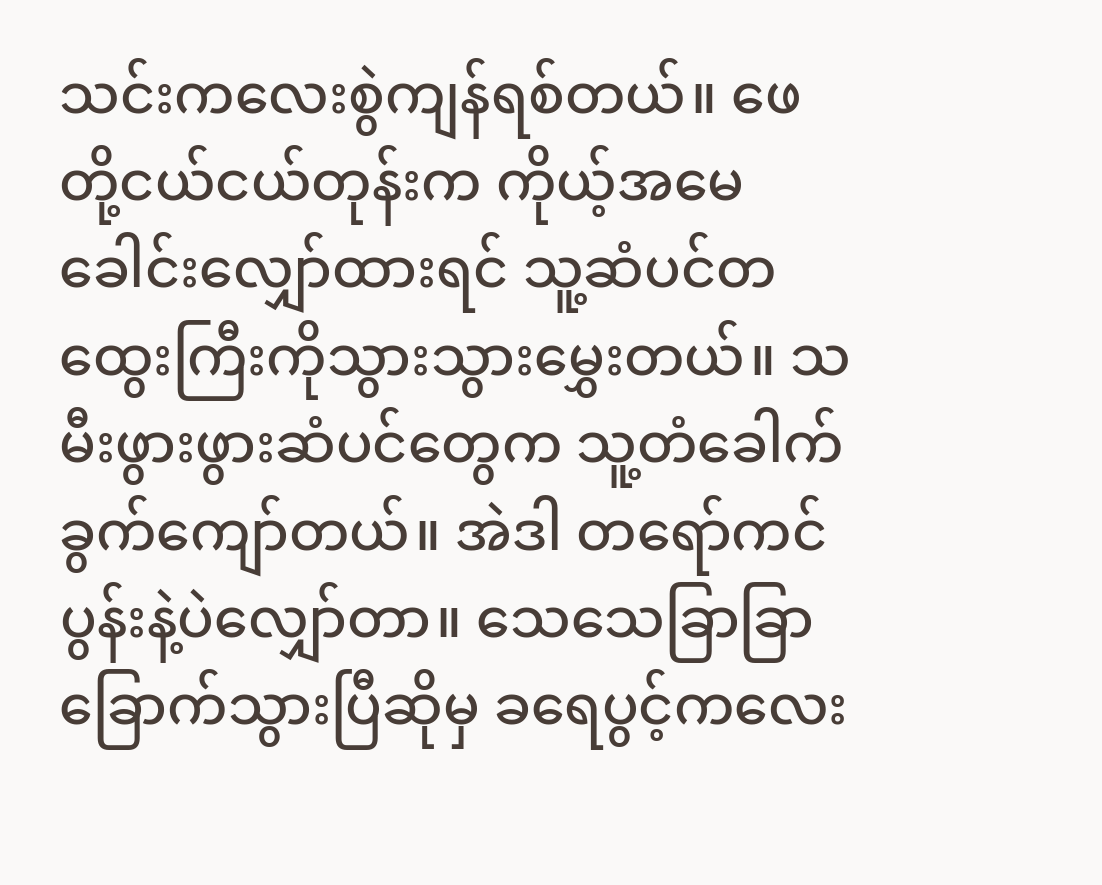သင်းကလေးစွဲကျန်ရစ်တယ်။ ဖေတို့ငယ်ငယ်တုန်းက ကိုယ့်အမေခေါင်းလျှော်ထားရင် သူ့ဆံပင်တထွေးကြီးကိုသွားသွားမွှေးတယ်။ သမီးဖွားဖွားဆံပင်တွေက သူ့တံခေါက်ခွက်ကျော်တယ်။ အဲဒါ တရော်ကင်ပွန်းနဲ့ပဲလျှော်တာ။ သေသေခြာခြာခြောက်သွားပြီဆိုမှ ခရေပွင့်ကလေး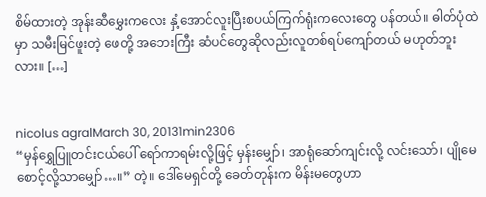စိမ်ထားတဲ့ အုန်းဆီမွှေးကလေး နှံ့အောင်လူးပြီးစပယ်ကြက်ရုံးကလေးတွေ ပန်တယ်။ ဓါတ်ပုံထဲမှာ သမီးမြင်ဖူးတဲ့ ဖေတို့ အဘေးကြီး ဆံပင်တွေဆိုလည်းလူတစ်ရပ်ကျော်တယ် မဟုတ်ဘူးလား။ […]


nicolus agralMarch 30, 20131min2306
“မှန်ရွှေပြူတင်းငယ်ပေါ် ရော်ကာရမ်းလို့ဖြင့် မှန်းမျှော်၊ အာရုံဆော်ကျင်းလို့ လင်းသော်၊ ပျိုမေ စောင့်လို့သာမျှော်…။” တဲ့။ ဒေါ်မေရှင်တို့ ခေတ်တုန်းက မိန်းမတွေဟာ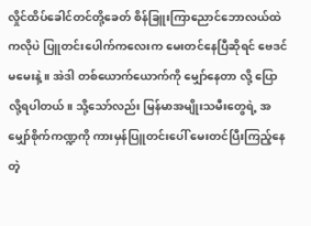လှိုင်ထိပ်ခေါင်တင်တို့ခေတ် စိန်ခြူးကြာညောင်ဘောလယ်ထဲကလိုပဲ ပြူတင်းပေါက်ကလေးက မေးတင်နေပြီဆိုရင် ဗေဒင်မမေးနဲ့။ အဲဒါ တစ်ယောက်ယောက်ကို မျှော်နေတာ လို့ ပြောလို့ရပါတယ်။ သို့သော်လည်း မြန်မာအမျိုးသမီးတွေရဲ့ အမျှော်စိုက်ကဏ္ဍကို ကားမှန်ပြူတင်းပေါ် မေးတင်ပြီးကြည့်နေတဲ့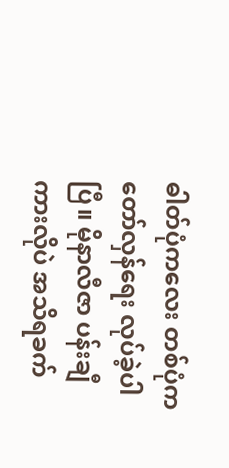ဓါတ်ပုံကလေး တစ်ပုံက တော်လှန်ရေး လုပ်ခဲ့ပါပြီ။ မိုနာလီဇာ ပန်းချီကားလိုပဲ အသိရခက်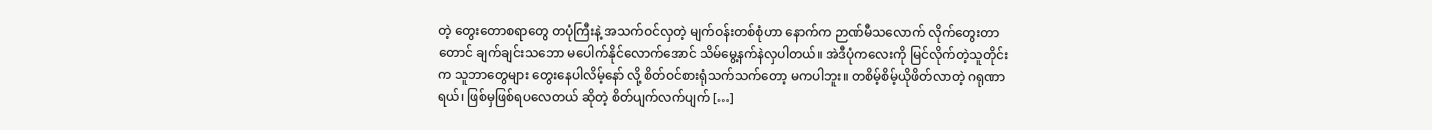တဲ့ တွေးတောစရာတွေ တပုံကြီးနဲ့ အသက်ဝင်လှတဲ့ မျက်ဝန်းတစ်စုံဟာ နောက်က ဉာဏ်မီသလောက် လိုက်တွေးတာတောင် ချက်ချင်းသဘော မပေါက်နိုင်လောက်အောင် သိမ်မွေ့နက်နဲလှပါတယ်။ အဲဒီပုံကလေးကို မြင်လိုက်တဲ့သူတိုင်းက သူဘာတွေများ တွေးနေပါလိမ့်နော် လို့ စိတ်ဝင်စားရုံသက်သက်တော့ မကပါဘူး။ တစိမ့်စိမ့်ယိုဖိတ်လာတဲ့ ဂရုဏာရယ်၊ ဖြစ်မှဖြစ်ရပလေတယ် ဆိုတဲ့ စိတ်ပျက်လက်ပျက် […]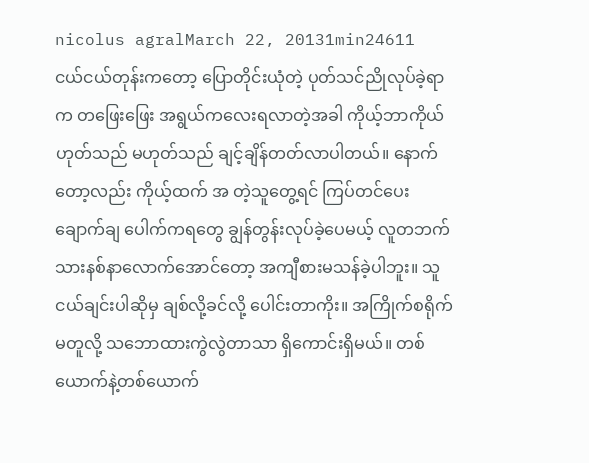nicolus agralMarch 22, 20131min24611
ငယ်ငယ်တုန်းကတော့ ပြောတိုင်းယုံတဲ့ ပုတ်သင်ညိုလုပ်ခဲ့ရာက တဖြေးဖြေး အရွယ်ကလေးရလာတဲ့အခါ ကိုယ့်ဘာကိုယ် ဟုတ်သည် မဟုတ်သည် ချင့်ချိန်တတ်လာပါတယ်။ နောက်တော့လည်း ကိုယ့်ထက် အ တဲ့သူတွေ့ရင် ကြပ်တင်ပေး ချောက်ချ ပေါက်ကရတွေ ချွန်တွန်းလုပ်ခဲ့ပေမယ့် လူတဘက်သားနစ်နာလောက်အောင်တော့ အကျီစားမသန်ခဲ့ပါဘူး။ သူငယ်ချင်းပါဆိုမှ ချစ်လို့ခင်လို့ ပေါင်းတာကိုး။ အကြိုက်စရိုက်မတူလို့ သဘောထားကွဲလွဲတာသာ ရှိကောင်းရှိမယ်။ တစ်ယောက်နဲ့တစ်ယောက်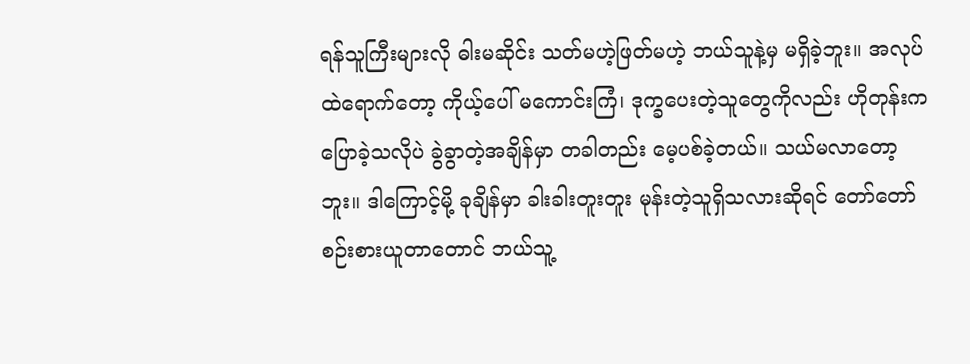ရန်သူကြီးများလို ဓါးမဆိုင်း သတ်မဟဲ့ဖြတ်မဟဲ့ ဘယ်သူနဲ့မှ မရှိခဲ့ဘူး။ အလုပ်ထဲရောက်တော့ ကိုယ့်ပေါ် မကောင်းကြံ၊ ဒုက္ခပေးတဲ့သူတွေကိုလည်း ဟိုတုန်းကပြောခဲ့သလိုပဲ ခွဲခွာတဲ့အချိန်မှာ တခါတည်း မေ့ပစ်ခဲ့တယ်။ သယ်မလာတော့ဘူး။ ဒါကြောင့်မို့ ခုချိန်မှာ ခါးခါးတူးတူး မုန်းတဲ့သူရှိသလားဆိုရင် တော်တော်စဉ်းစားယူတာတောင် ဘယ်သူ့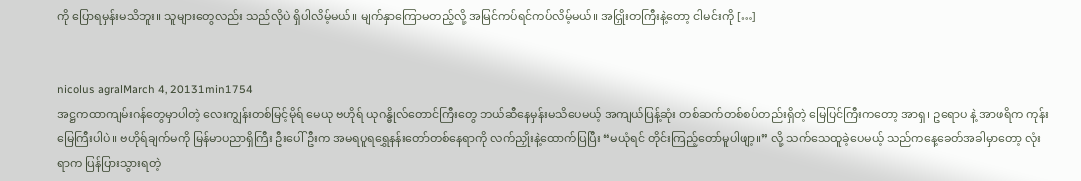ကို ပြောရမှန်းမသိဘူး။ သူများတွေလည်း သည်လိုပဲ ရှိပါလိမ့်မယ်။ မျက်နှာကြောမတည့်လို့ အမြင်ကပ်ရင်ကပ်လိမ့်မယ်။ အငြှိုးတကြီးနဲ့တော့ ငါမင်းကို […]


nicolus agralMarch 4, 20131min1754
အဋ္ဌကထာကျမ်းဂန်တွေမှာပါတဲ့ လေးကျွန်းတစ်မြင့်မိုရ် မေယု ဗဟိုရ် ယုဂန္ဓိုလ်တောင်ကြီးတွေ ဘယ်ဆီနေမှန်းမသိပေမယ့် အကျယ်ပြန့်ဆုံး တစ်ဆက်တစ်စပ်တည်းရှိတဲ့ မြေပြင်ကြီးကတော့ အာရှ၊ ဥရောပ နဲ့ အာဖရိက ကုန်းမြေကြီးပါပဲ။ ဗဟိုရ်ချက်မကို မြန်မာပညာရှိကြီး ဦးပေါ်ဦးက အမရပူရရွှေနန်းတော်တစ်နေရာကို လက်ညှိုးနဲ့ထောက်ပြပြီး “မယုံရင် တိုင်းကြည့်တော်မူပါဖျာ့။” လို့ သက်သေထူခဲ့ပေမယ့် သည်ကနေ့ခေတ်အခါမှာတော့ လုံးရာက ပြန်ပြားသွားရတဲ့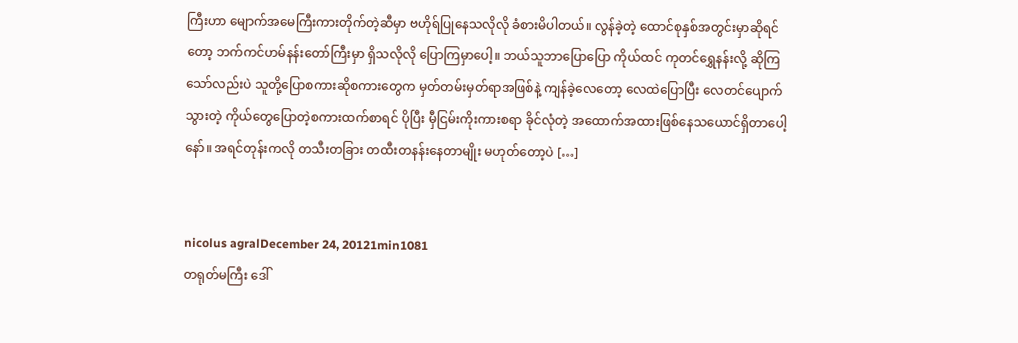ကြီးဟာ မျောက်အမေကြီးကားတိုက်တဲ့ဆီမှာ ဗဟိုရ်ပြုနေသလိုလို ခံစားမိပါတယ်။ လွန်ခဲ့တဲ့ ထောင်စုနှစ်အတွင်းမှာဆိုရင်တော့ ဘက်ကင်ဟမ်နန်းတော်ကြီးမှာ ရှိသလိုလို ပြောကြမှာပေါ့။ ဘယ်သူဘာပြောပြော ကိုယ်ထင် ကုတင်ရွှေနန်းလို့ ဆိုကြသော်လည်းပဲ သူတို့ပြောစကားဆိုစကားတွေက မှတ်တမ်းမှတ်ရာအဖြစ်နဲ့ ကျန်ခဲ့လေတော့ လေထဲပြောပြီး လေတင်ပျောက်သွားတဲ့ ကိုယ်တွေပြောတဲ့စကားထက်စာရင် ပိုပြီး မှီငြမ်းကိုးကားစရာ ခိုင်လုံတဲ့ အထောက်အထားဖြစ်နေသယောင်ရှိတာပေါ့နော်။ အရင်တုန်းကလို တသီးတခြား တထီးတနန်းနေတာမျိုး မဟုတ်တော့ပဲ […]


nicolus agralDecember 24, 20121min1081
တရုတ်မကြီး ဒေါ်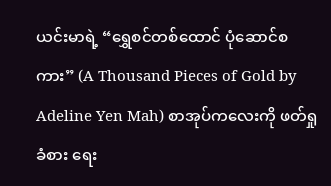ယင်းမာရဲ့ “ရွှေစင်တစ်ထောင် ပုံဆောင်စကား” (A Thousand Pieces of Gold by Adeline Yen Mah) စာအုပ်ကလေးကို ဖတ်ရှုခံစား ရေး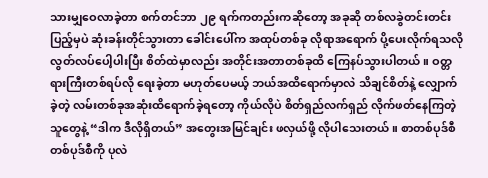သားမျှဝေလာခဲ့တာ စက်တင်ဘာ ၂၉ ရက်ကတည်းကဆိုတော့ အခုဆို တစ်လခွဲတင်းတင်းပြည့်မှပဲ ဆုံးခန်းတိုင်သွားတာ ခေါင်းပေါ်က အထုပ်တစ်ခု လိုရာအရောက် ပို့ပေးလိုက်ရသလို လွတ်လပ်ပေါ့ပါးပြီး စိတ်ထဲမှာလည်း အတိုင်းအတာတစ်ခုထိ ကြေနပ်သွားပါတယ်။ ဝတ္တရားကြီးတစ်ရပ်လို ရေးခဲ့တာ မဟုတ်ပေမယ့် ဘယ်အထိရောက်မှာလဲ သိချင်စိတ်နဲ့ လျှောက်ခဲ့တဲ့ လမ်းတစ်ခုအဆုံးထိရောက်ခဲ့ရတော့ ကိုယ်လိုပဲ စိတ်ရှည်လက်ရှည် လိုက်ဖတ်နေကြတဲ့သူတွေနဲ့ “ဒါက ဒီလိုရှိတယ်” အတွေးအမြင်ချင်း ဖလှယ်ဖို့ လိုပါသေးတယ်။ စာတစ်ပုဒ်စီ တစ်ပုဒ်စီကို ပုလဲ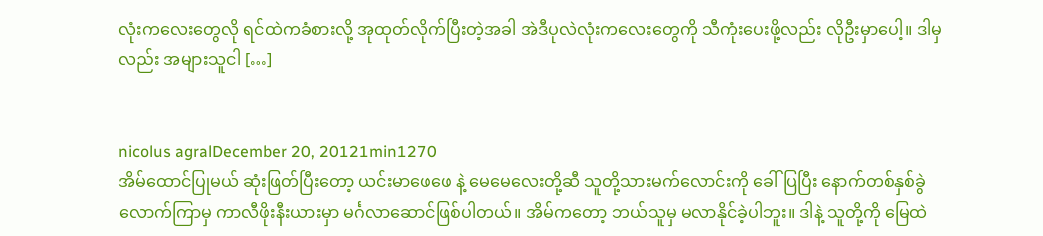လုံးကလေးတွေလို ရင်ထဲကခံစားလို့ အုထုတ်လိုက်ပြီးတဲ့အခါ အဲဒီပုလဲလုံးကလေးတွေကို သီကုံးပေးဖို့လည်း လိုဦးမှာပေါ့။ ဒါမှလည်း အများသူငါ […]


nicolus agralDecember 20, 20121min1270
အိမ်ထောင်ပြုမယ် ဆုံးဖြတ်ပြီးတော့ ယင်းမာဖေဖေ နဲ့ မေမေလေးတို့ဆီ သူတို့သားမက်လောင်းကို ခေါ်ပြပြီး နောက်တစ်နှစ်ခွဲလောက်ကြာမှ ကာလီဖိုးနီးယားမှာ မင်္ဂလာဆောင်ဖြစ်ပါတယ်။ အိမ်ကတော့ ဘယ်သူမှ မလာနိုင်ခဲ့ပါဘူး။ ဒါနဲ့ သူတို့ကို မြေထဲ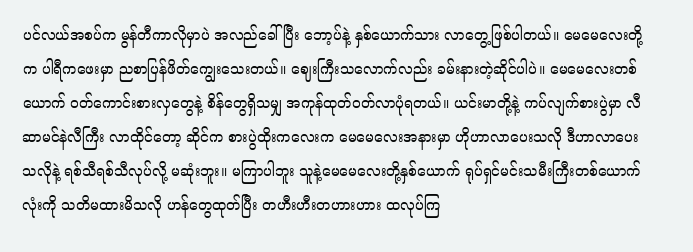ပင်လယ်အစပ်က မွန်တီကာလိုမှာပဲ အလည်ခေါ်ပြီး ဘော့ပ်နဲ့ နှစ်ယောက်သား လာတွေ့ဖြစ်ပါတယ်။ မေမေလေးတို့က ပါရီကဖေးမှာ ညစာပြန်ဖိတ်ကျွေးသေးတယ်။ ဈေးကြီးသလောက်လည်း ခမ်းနားတဲ့ဆိုင်ပါပဲ။ မေမေလေးတစ်ယောက် ဝတ်ကောင်းစားလှတွေနဲ့ စိန်တွေရှိသမျှ အကုန်ထုတ်ဝတ်လာပုံရတယ်။ ယင်းမာတို့နဲ့ ကပ်လျက်စားပွဲမှာ လီဆာမင်နဲလီကြီး လာထိုင်တော့ ဆိုင်က စားပွဲထိုးကလေးက မေမေလေးအနားမှာ ဟိုဟာလာပေးသလို ဒီဟာလာပေးသလိုနဲ့ ရစ်သီရစ်သီလုပ်လို့ မဆုံးဘူး။ မကြာပါဘူး သူနဲ့မေမေလေးတို့နှစ်ယောက် ရုပ်ရှင်မင်းသမီးကြီးတစ်ယောက်လုံးကို သတိမထားမိသလို ဟန်တွေထုတ်ပြီး တဟီးဟီးတဟားဟား ထလုပ်ကြ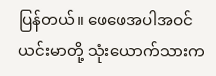ပြန်တယ်။ ဖေဖေအပါအဝင် ယင်းမာတို့ သုံးယောက်သားက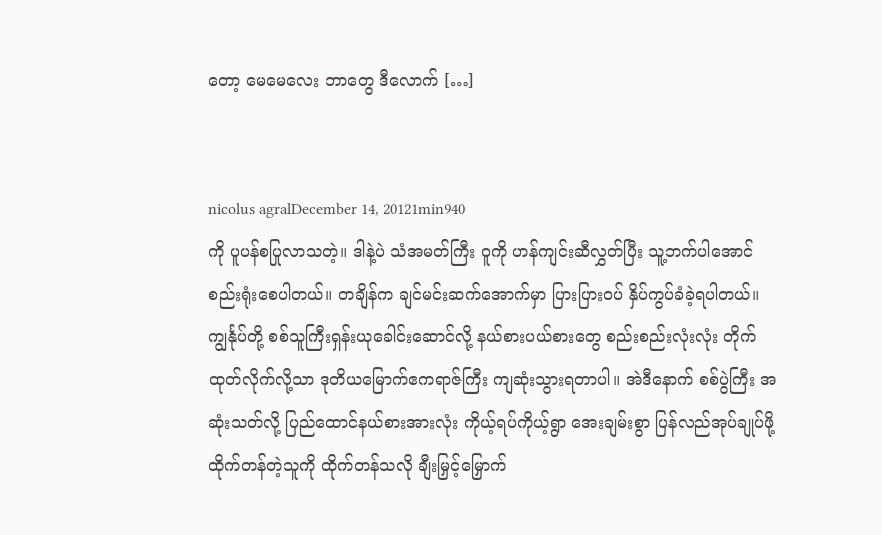တော့ မေမေလေး ဘာတွေ ဒီလောက် […]


nicolus agralDecember 14, 20121min940
ကို ပူပန်စပြုလာသတဲ့။ ဒါနဲ့ပဲ သံအမတ်ကြီး ဝူကို ဟန်ကျင်းဆီလွှတ်ပြီး သူ့ဘက်ပါအောင် စည်းရုံးစေပါတယ်။ တချိန်က ချင်မင်းဆက်အောက်မှာ ပြားပြားဝပ် နှိပ်ကွပ်ခံခဲ့ရပါတယ်။ ကျွင်္နုပ်တို့ စစ်သူကြီးရှန်းယုခေါင်းဆောင်လို့ နယ်စားပယ်စားတွေ စည်းစည်းလုံးလုံး တိုက်ထုတ်လိုက်လို့သာ ဒုတိယမြောက်ဧကရာဇ်ကြီး ကျဆုံးသွားရတာပါ။ အဲဒီနောက် စစ်ပွဲကြီး အဆုံးသတ်လို့ ပြည်ထောင်နယ်စားအားလုံး ကိုယ့်ရပ်ကိုယ့်ရွာ အေးချမ်းစွာ ပြန်လည်အုပ်ချုပ်ဖို့ ထိုက်တန်တဲ့သူကို ထိုက်တန်သလို ချီးမြှင့်မြှောက်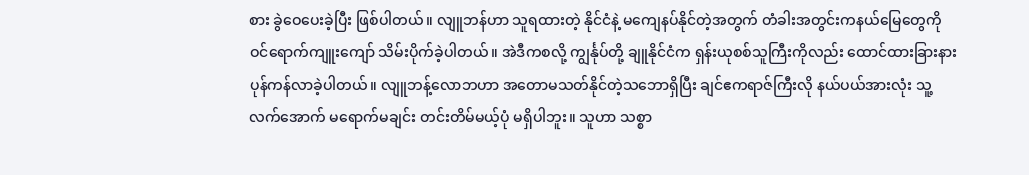စား ခွဲဝေပေးခဲ့ပြီး ဖြစ်ပါတယ်။ လျူဘန်ဟာ သူရထားတဲ့ နိုင်ငံနဲ့ မကျေနပ်နိုင်တဲ့အတွက် တံခါးအတွင်းကနယ်မြေတွေကို ဝင်ရောက်ကျူးကျော် သိမ်းပိုက်ခဲ့ပါတယ်။ အဲဒီကစလို့ ကျွင်္နုပ်တို့ ချူနိုင်ငံက ရှန်းယုစစ်သူကြီးကိုလည်း ထောင်ထားခြားနား ပုန်ကန်လာခဲ့ပါတယ်။ လျူဘန့်လောဘဟာ အတောမသတ်နိုင်တဲ့သဘောရှိပြီး ချင်ဧကရာဇ်ကြီးလို နယ်ပယ်အားလုံး သူ့လက်အောက် မရောက်မချင်း တင်းတိမ်မယ့်ပုံ မရှိပါဘူး။ သူဟာ သစ္စာ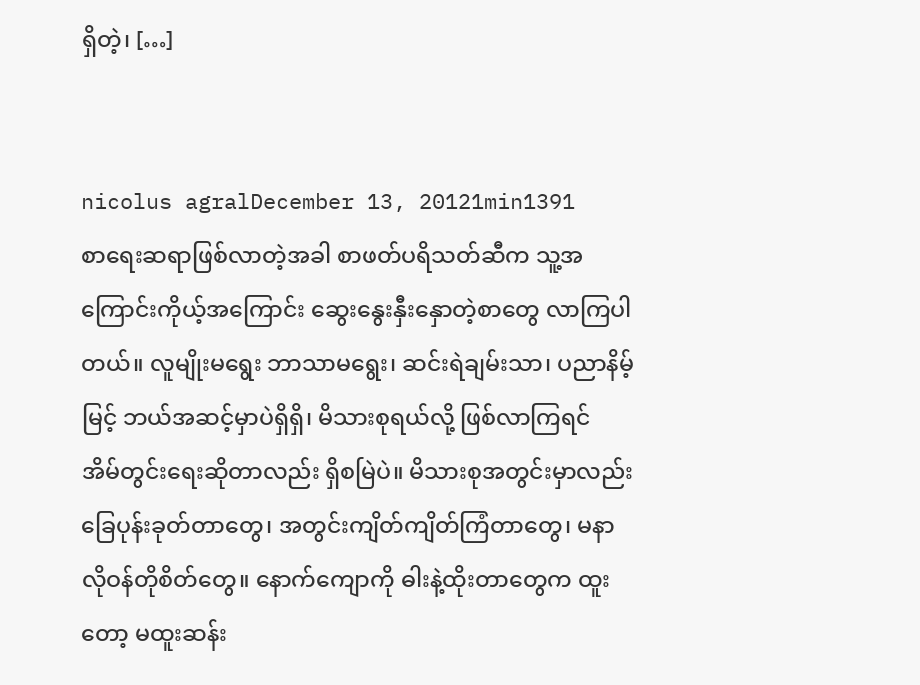ရှိတဲ့၊ […]


nicolus agralDecember 13, 20121min1391
စာရေးဆရာဖြစ်လာတဲ့အခါ စာဖတ်ပရိသတ်ဆီက သူ့အကြောင်းကိုယ့်အကြောင်း ဆွေးနွေးနှီးနှောတဲ့စာတွေ လာကြပါတယ်။ လူမျိုးမရွေး ဘာသာမရွေး၊ ဆင်းရဲချမ်းသာ၊ ပညာနိမ့်မြင့် ဘယ်အဆင့်မှာပဲရှိရှိ၊ မိသားစုရယ်လို့ ဖြစ်လာကြရင် အိမ်တွင်းရေးဆိုတာလည်း ရှိစမြဲပဲ။ မိသားစုအတွင်းမှာလည်း ခြေပုန်းခုတ်တာတွေ၊ အတွင်းကျိတ်ကျိတ်ကြံတာတွေ၊ မနာလိုဝန်တိုစိတ်တွေ။ နောက်ကျောကို ဓါးနဲ့ထိုးတာတွေက ထူးတော့ မထူးဆန်း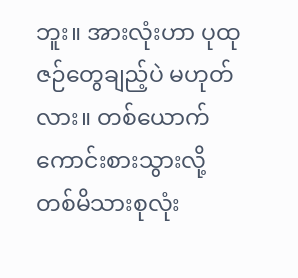ဘူး။ အားလုံးဟာ ပုထုဇဉ်တွေချည့်ပဲ မဟုတ်လား။ တစ်ယောက်ကောင်းစားသွားလို့ တစ်မိသားစုလုံး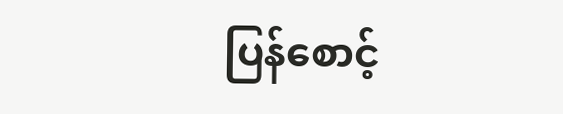ပြန်စောင့်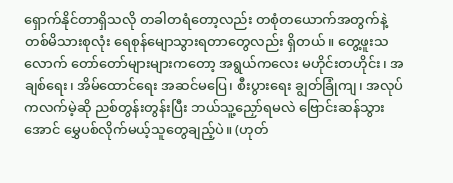ရှောက်နိုင်တာရှိသလို တခါတရံတော့လည်း တစုံတယောက်အတွက်နဲ့ တစ်မိသားစုလုံး ရေစုန်မျောသွားရတာတွေလည်း ရှိတယ်။ တွေ့ဖူးသလောက် တော်တော်များများကတော့ အရွယ်ကလေး မဟိုင်းတဟိုင်း၊ အချစ်ရေး၊ အိမ်ထောင်ရေး အဆင်မပြေ၊ စီးပွားရေး ချွတ်ခြုံကျ၊ အလုပ်ကလက်မဲ့ဆို ညစ်တွန်းတွန်းပြီး ဘယ်သူ့ညှော်ရမလဲ ဗြောင်းဆန်သွားအောင် မွှေပစ်လိုက်မယ့်သူတွေချည့်ပဲ။ (ဟုတ်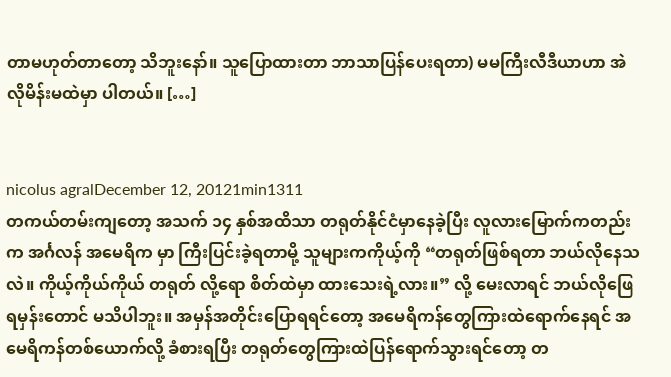တာမဟုတ်တာတော့ သိဘူးနော်။ သူပြောထားတာ ဘာသာပြန်ပေးရတာ) မမကြီးလီဒီယာဟာ အဲလိုမိန်းမထဲမှာ ပါတယ်။ […]


nicolus agralDecember 12, 20121min1311
တကယ်တမ်းကျတော့ အသက် ၁၄ နှစ်အထိသာ တရုတ်နိုင်ငံမှာနေခဲ့ပြီး လူလားမြောက်ကတည်းက အင်္ဂလန် အမေရိက မှာ ကြီးပြင်းခဲ့ရတာမို့ သူများကကိုယ့်ကို “တရုတ်ဖြစ်ရတာ ဘယ်လိုနေသလဲ။ ကိုယ့်ကိုယ်ကိုယ် တရုတ် လို့ရော စိတ်ထဲမှာ ထားသေးရဲ့လား။” လို့ မေးလာရင် ဘယ်လိုဖြေရမှန်းတောင် မသိပါဘူး။ အမှန်အတိုင်းပြောရရင်တော့ အမေရိကန်တွေကြားထဲရောက်နေရင် အမေရိကန်တစ်ယောက်လို့ ခံစားရပြီး တရုတ်တွေကြားထဲပြန်ရောက်သွားရင်တော့ တ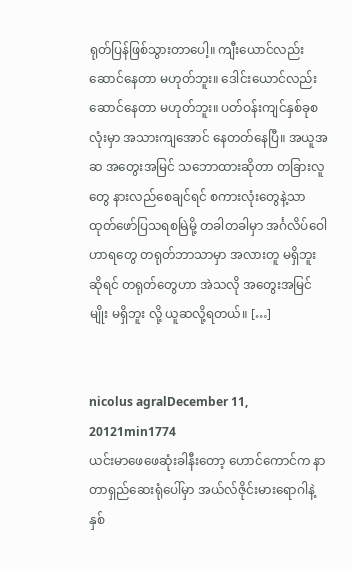ရုတ်ပြန်ဖြစ်သွားတာပေါ့။ ကျီးယောင်လည်း ဆောင်နေတာ မဟုတ်ဘူး။ ဒေါင်းယောင်လည်း ဆောင်နေတာ မဟုတ်ဘူး။ ပတ်ဝန်းကျင်နှစ်ခုစလုံးမှာ အသားကျအောင် နေတတ်နေပြီ။ အယူအဆ အတွေးအမြင် သဘောထားဆိုတာ တခြားလူတွေ နားလည်စေချင်ရင် စကားလုံးတွေနဲ့သာ ထုတ်ဖော်ပြသရစမြဲမို့ တခါတခါမှာ အင်္ဂလိပ်ဝေါဟာရတွေ တရုတ်ဘာသာမှာ အလားတူ မရှိဘူးဆိုရင် တရုတ်တွေဟာ အဲသလို အတွေးအမြင်မျိုး မရှိဘူး လို့ ယူဆလို့ရတယ်။ […]


nicolus agralDecember 11, 20121min1774
ယင်းမာဖေဖေဆုံးခါနီးတော့ ဟောင်ကောင်က နာတာရှည်ဆေးရုံပေါ်မှာ အယ်လ်ဇိုင်းမားရောဂါနဲ့ နှစ်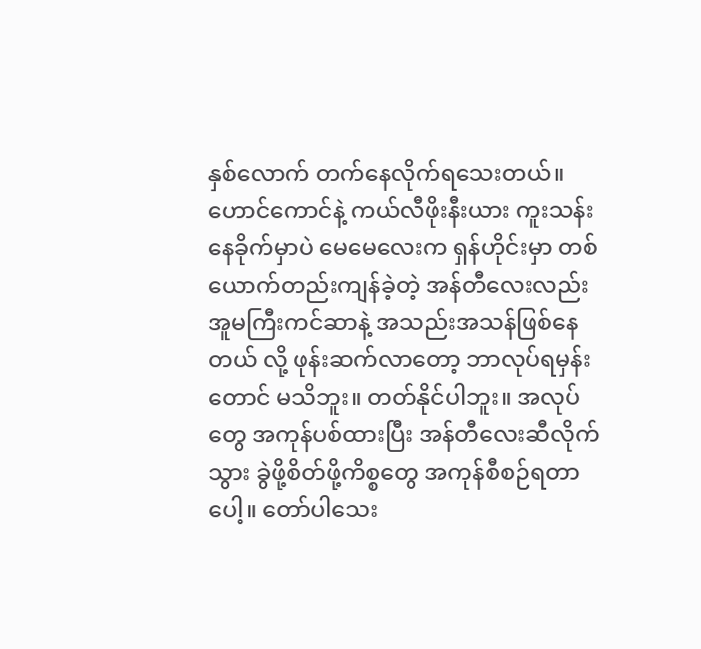နှစ်လောက် တက်နေလိုက်ရသေးတယ်။ ဟောင်ကောင်နဲ့ ကယ်လီဖိုးနီးယား ကူးသန်းနေခိုက်မှာပဲ မေမေလေးက ရှန်ဟိုင်းမှာ တစ်ယောက်တည်းကျန်ခဲ့တဲ့ အန်တီလေးလည်း အူမကြီးကင်ဆာနဲ့ အသည်းအသန်ဖြစ်နေတယ် လို့ ဖုန်းဆက်လာတော့ ဘာလုပ်ရမှန်းတောင် မသိဘူး။ တတ်နိုင်ပါဘူး။ အလုပ်တွေ အကုန်ပစ်ထားပြီး အန်တီလေးဆီလိုက်သွား ခွဲဖို့စိတ်ဖို့ကိစ္စတွေ အကုန်စီစဉ်ရတာပေါ့။ တော်ပါသေး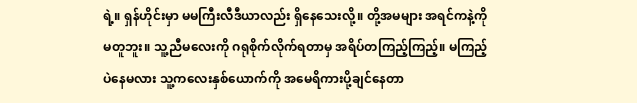ရဲ့။ ရှန်ဟိုင်းမှာ မမကြီးလီဒီယာလည်း ရှိနေသေးလို့။ တို့အမများ အရင်ကနဲ့ကို မတူဘူး။ သူ့ညီမလေးကို ဂရုစိုက်လိုက်ရတာမှ အရိပ်တကြည့်ကြည့်။ မကြည့်ပဲနေမလား သူ့ကလေးနှစ်ယောက်ကို အမေရိကားပို့ချင်နေတာ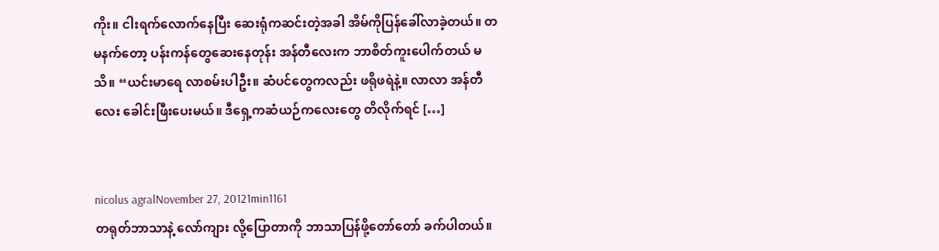ကိုး။ ငါးရက်လောက်နေပြီး ဆေးရုံကဆင်းတဲ့အခါ အိမ်ကိုပြန်ခေါ်လာခဲ့တယ်။ တမနက်တော့ ပန်းကန်တွေဆေးနေတုန်း အန်တီလေးက ဘာစိတ်ကူးပေါက်တယ် မသိ။ “ယင်းမာရေ လာစမ်းပါဦး။ ဆံပင်တွေကလည်း ဖရိုဖရဲနဲ့။ လာလာ အန်တီလေး ခေါင်းဖြီးပေးမယ်။ ဒီရှေ့ကဆံယဉ်ကလေးတွေ တိလိုက်ရင် […]


nicolus agralNovember 27, 20121min1161
တရုတ်ဘာသာနဲ့ လော်ကျား လို့ပြောတာကို ဘာသာပြန်ဖို့တော်တော် ခက်ပါတယ်။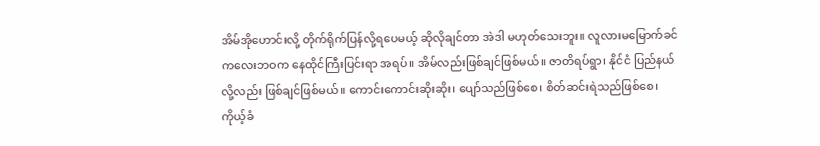အိမ်အိုဟောင်းလို့ တိုက်ရိုက်ပြန်လို့ရပေမယ့် ဆိုလိုချင်တာ အဲဒါ မဟုတ်သေးဘူး။ လူလားမမြောက်ခင် ကလေးဘဝက နေထိုင်ကြီးပြင်းရာ အရပ်။ အိမ်လည်းဖြစ်ချင်ဖြစ်မယ်။ ဇာတိရပ်ရွာ၊ နိုင်ငံ ပြည်နယ် လို့လည်း ဖြစ်ချင်ဖြစ်မယ်။ ကောင်းကောင်းဆိုးဆိုး၊ ပျော်သည်ဖြစ်စေ၊ စိတ်ဆင်းရဲသည်ဖြစ်စေ၊ ကိုယ့်ခံ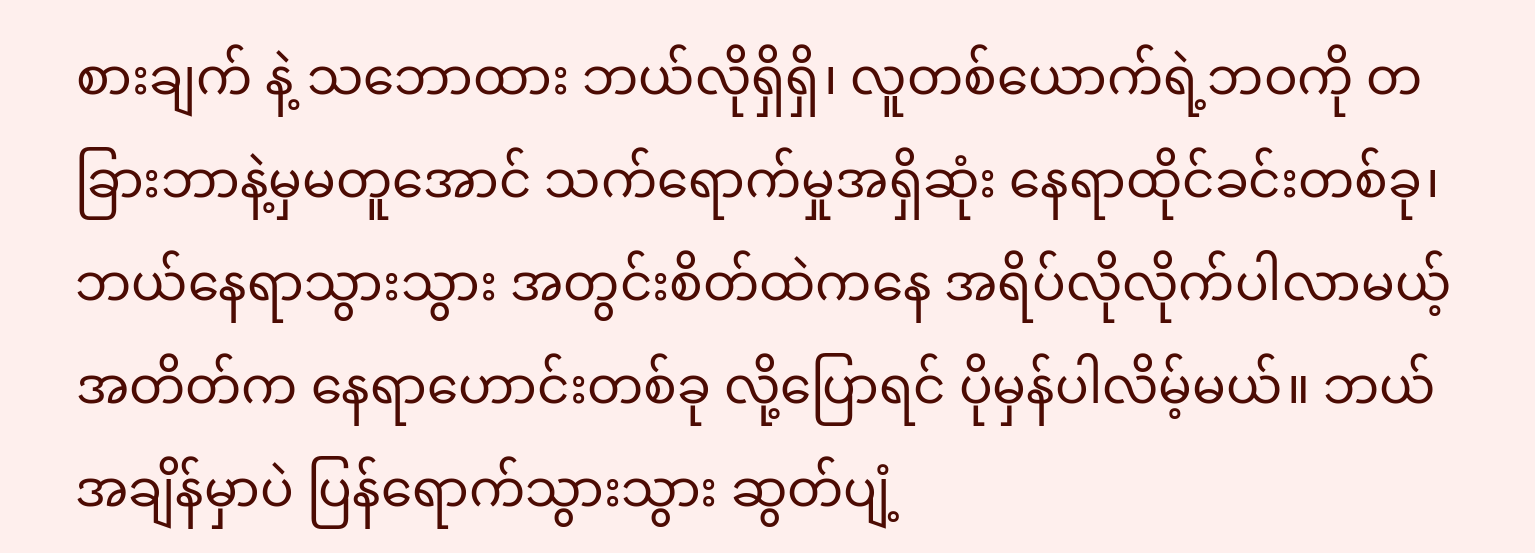စားချက် နဲ့ သဘောထား ဘယ်လိုရှိရှိ၊ လူတစ်ယောက်ရဲ့ဘဝကို တခြားဘာနဲ့မှမတူအောင် သက်ရောက်မှုအရှိဆုံး နေရာထိုင်ခင်းတစ်ခု၊ ဘယ်နေရာသွားသွား အတွင်းစိတ်ထဲကနေ အရိပ်လိုလိုက်ပါလာမယ့် အတိတ်က နေရာဟောင်းတစ်ခု လို့ပြောရင် ပိုမှန်ပါလိမ့်မယ်။ ဘယ်အချိန်မှာပဲ ပြန်ရောက်သွားသွား ဆွတ်ပျံ့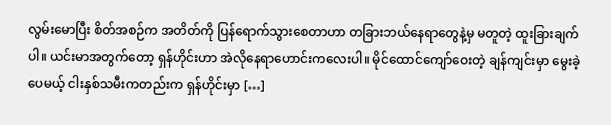လွမ်းမောပြီး စိတ်အစဉ်က အတိတ်ကို ပြန်ရောက်သွားစေတာဟာ တခြားဘယ်နေရာတွေနဲ့မှ မတူတဲ့ ထူးခြားချက်ပါ။ ယင်းမာအတွက်တော့ ရှန်ဟိုင်းဟာ အဲလိုနေရာဟောင်းကလေးပါ။ မိုင်ထောင်ကျော်ဝေးတဲ့ ချန်ကျင်းမှာ မွေးခဲ့ပေမယ့် ငါးနှစ်သမီးကတည်းက ရှန်ဟိုင်းမှာ […]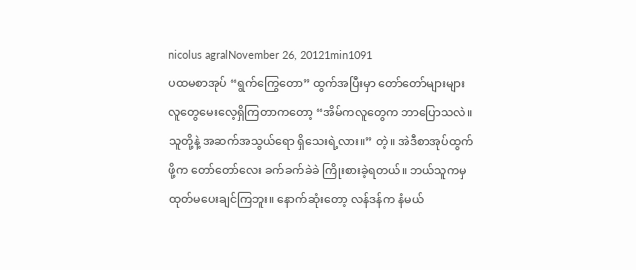nicolus agralNovember 26, 20121min1091
ပထမစာအုပ် “ရွက်ကြွေတော” ထွက်အပြီးမှာ တော်တော်များများ လူတွေမေးလေ့ရှိကြတာကတော့ “အိမ်ကလူတွေက ဘာပြောသလဲ။ သူတို့နဲ့ အဆက်အသွယ်ရော ရှိသေးရဲ့လား။” တဲ့။ အဲဒီစာအုပ်ထွက်ဖို့က တော်တော်လေး ခက်ခက်ခဲခဲ ကြိုးစားခဲ့ရတယ်။ ဘယ်သူကမှ ထုတ်မပေးချင်ကြဘူး။ နောက်ဆုံးတော့ လန်ဒန်က နံမယ်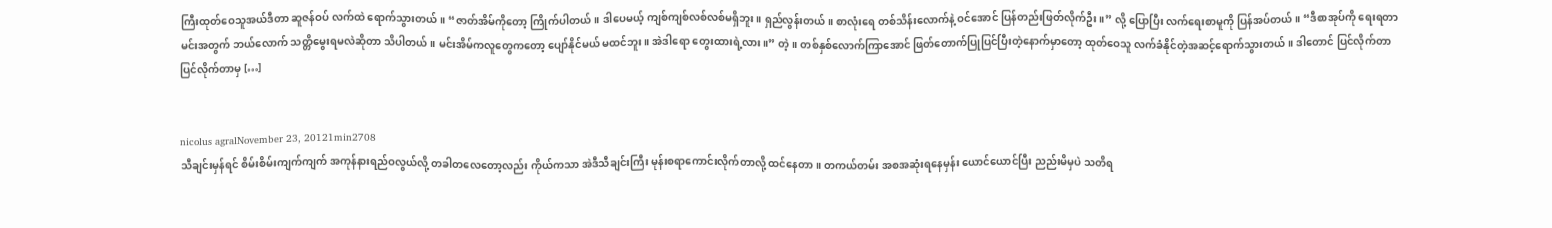ကြီးထုတ်ဝေသူအယ်ဒီတာ ဆူဇန်ဝပ် လက်ထဲ ရောက်သွားတယ်။ “ဇာတ်အိမ်ကိုတော့ ကြိုက်ပါတယ်။ ဒါပေမယ့် ကျစ်ကျစ်လစ်လစ်မရှိဘူး။ ရှည်လွန်းတယ်။ စာလုံးရေ တစ်သိန်းလောက်နဲ့ ဝင်အောင် ပြန်တည်းဖြတ်လိုက်ဦး။” လို့ ပြောပြီး လက်ရေးစာမူကို ပြန်အပ်တယ်။ “ဒီစာအုပ်ကို ရေးရတာ မင်းအတွက် ဘယ်လောက် သတ္တိမွေးရမလဲဆိုတာ သိပါတယ်။ မင်းအိမ်ကလူတွေကတော့ ပျော်နိုင်မယ် မထင်ဘူး။ အဲဒါရော တွေးထားရဲ့လား။” တဲ့။ တစ်နှစ်လောက်ကြာအောင် ဖြတ်တောက်ပြုပြင်ပြီးတဲ့နောက်မှာတော့ ထုတ်ဝေသူ လက်ခံနိုင်တဲ့အဆင့်ရောက်သွားတယ်။ ဒါတောင် ပြင်လိုက်တာ ပြင်လိုက်တာမှ […]


nicolus agralNovember 23, 20121min2708
သီချင်းမှန်ရင် စိမ်းစိမ်းကျက်ကျက် အကုန်နားရည်ဝလွယ်လို့ တခါတလေတော့လည်း ကိုယ်ကသာ အဲဒီသီချင်းကြီး မုန်းစရာကောင်းလိုက်တာလို့ ထင်နေတာ။ တကယ်တမ်း အစအဆုံးရနေမှန်း ယောင်ယောင်ပြီး ညည်းမိမှပဲ သတိရ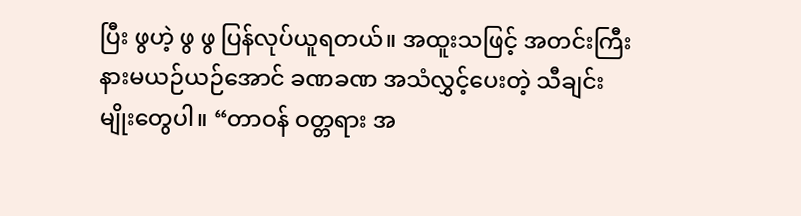ပြီး ဖွဟဲ့ ဖွ ဖွ ပြန်လုပ်ယူရတယ်။ အထူးသဖြင့် အတင်းကြီး နားမယဉ်ယဉ်အောင် ခဏခဏ အသံလွှင့်ပေးတဲ့ သီချင်းမျိုးတွေပါ။ “တာဝန် ဝတ္တရား အ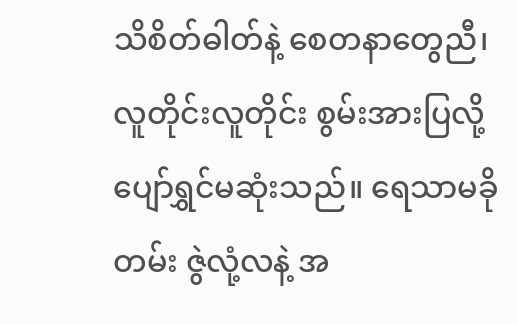သိစိတ်ဓါတ်နဲ့ စေတနာတွေညီ၊ လူတိုင်းလူတိုင်း စွမ်းအားပြလို့ ပျော်ရွှင်မဆုံးသည်။ ရေသာမခိုတမ်း ဇွဲလုံ့လနဲ့ အ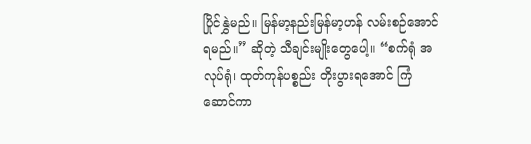ပြိုင်နွှဲမည်။ မြန်မာ့နည်းမြန်မာ့ဟန် လမ်းစဉ်အောင်ရမည်။” ဆိုတဲ့ သီချင်းမျိုးတွေပေါ့။ “စက်ရုံ အလုပ်ရုံ၊ ထုတ်ကုန်ပစ္စည်း တိုးပွားရအောင် ကြံဆောင်ကာ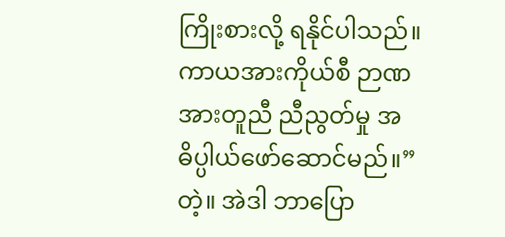ကြိုးစားလို့ ရနိုင်ပါသည်။ ကာယအားကိုယ်စီ ဉာဏအားတူညီ ညီညွတ်မှု အဓိပ္ပါယ်ဖော်ဆောင်မည်။” တဲ့။ အဲဒါ ဘာပြော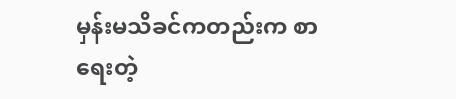မှန်းမသိခင်ကတည်းက စာရေးတဲ့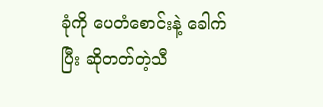ခုံကို ပေတံစောင်းနဲ့ ခေါက်ပြီး ဆိုတတ်တဲ့သီ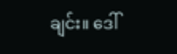ချင်း။ ဒေါ်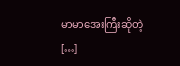မာမာအေးကြီးဆိုတဲ့ […]